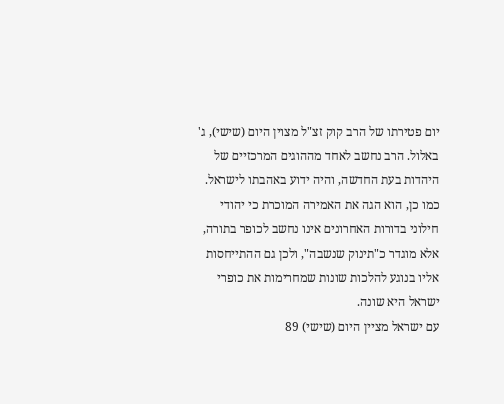יום פטירתו של הרב קוק זצ"ל מצוין היום (שישי), ג' באלול. הרב נחשב לאחד מההוגים המרכזיים של היהדות בעת החדשה, והיה ידוע באהבתו לישראל. כמו כן, הוא הגה את האמירה המוכרת כי יהודי חילוני בדורות האחרונים אינו נחשב לכופר בתורה, אלא מוגדר כ"תינוק שנשבה", ולכן גם ההתייחסות אליו בנוגע להלכות שונות שמחרימות את כופרי ישראל היא שונה.
עם ישראל מציין היום (שישי) 89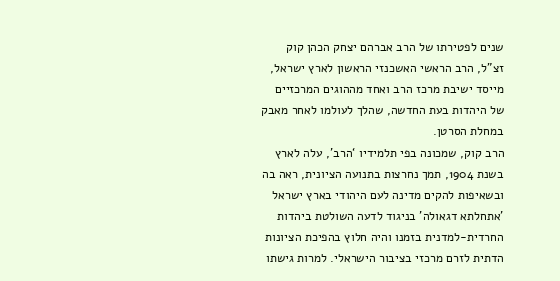שנים לפטירתו של הרב אברהם יצחק הכהן קוק זצ"ל, הרב הראשי האשכנזי הראשון לארץ ישראל, מייסד ישיבת מרכז הרב ואחד מההוגים המרכזיים של היהדות בעת החדשה, שהלך לעולמו לאחר מאבק במחלת הסרטן.
הרב קוק, שמכונה בפי תלמידיו ‘הרב’, עלה לארץ בשנת 1904, תמך נחרצות בתנועה הציונית, ראה בה ובשאיפות להקים מדינה לעם היהודי בארץ ישראל 'אתחלתא דגאולה' בניגוד לדעה השולטת ביהדות החרדית-למדנית בזמנו והיה חלוץ בהפיכת הציונות הדתית לזרם מרכזי בציבור הישראלי. למרות גישתו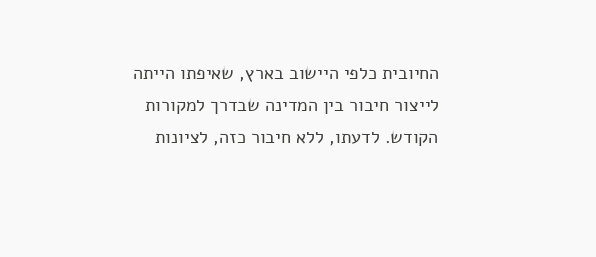החיובית כלפי היישוב בארץ, שאיפתו הייתה לייצור חיבור בין המדינה שבדרך למקורות הקודש. לדעתו, ללא חיבור כזה, לציונות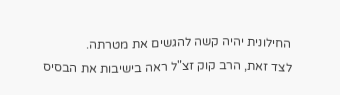החילונית יהיה קשה להגשים את מטרתה.
לצד זאת, הרב קוק זצ"ל ראה בישיבות את הבסיס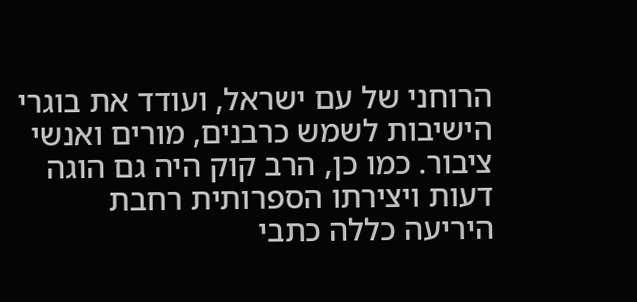הרוחני של עם ישראל, ועודד את בוגרי הישיבות לשמש כרבנים, מורים ואנשי ציבור. כמו כן, הרב קוק היה גם הוגה דעות ויצירתו הספרותית רחבת היריעה כללה כתבי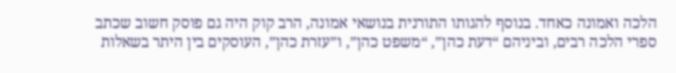הלכה ואמונה כאחד. בנוסף להגותו התורנית בנושאי אמונה, הרב קוק היה גם פוסק חשוב שכתב ספרי הלכה רבים, וביניהם “דעת כהן”, “משפט כהן”, ו”עזרת כהן”, העוסקים בין היתר בשאלות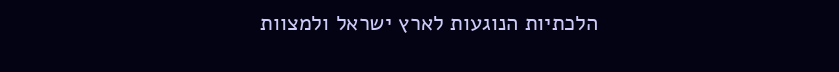הלכתיות הנוגעות לארץ ישראל ולמצוות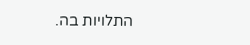התלויות בה.